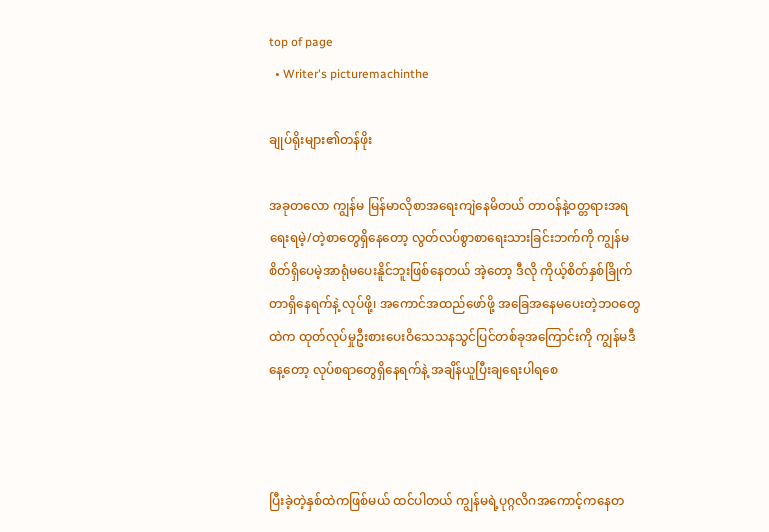top of page
  • Writer's picturemachinthe

ချုပ်ရိုးများ၏တန်ဖိုး

အခုတလော ကျွန်မ မြန်မာလိုစာအရေးကျဲနေမိတယ် တာဝန်နဲ့ဝတ္တရားအရရေးရမဲ့/တဲ့စာတွေရှိနေတော့ လွတ်လပ်စွာစာရေးသားခြင်းဘက်ကို ကျွန်မစိတ်ရှိပေမဲ့အာရုံမပေးနိူင်ဘူးဖြစ်နေတယ် အဲ့တော့ ဒီလို ကိုယ့်စိတ်နှစ်ခြိုက်တာရှိနေရက်နဲ့ လုပ်ဖို့၊ အကောင်အထည်ဖော်ဖို့ အခြေ‌အနေမပေးတဲ့ဘဝတွေထဲက ထုတ်လုပ်မှုဦးစားပေးဝိသေသနသွင်ပြင်တစ်ခုအကြောင်းကို ကျွန်မဒီနေ့တော့ လုပ်စရာတွေရှိနေရက်နဲ့ အချိန်ယူပြီးချရေးပါရစေ



ပြီးခဲ့တဲ့နှစ်ထဲကဖြစ်မယ် ထင်ပါတယ် ကျွန်မရဲ့ပုဂ္ဂလိဂအကောင့်ကနေတ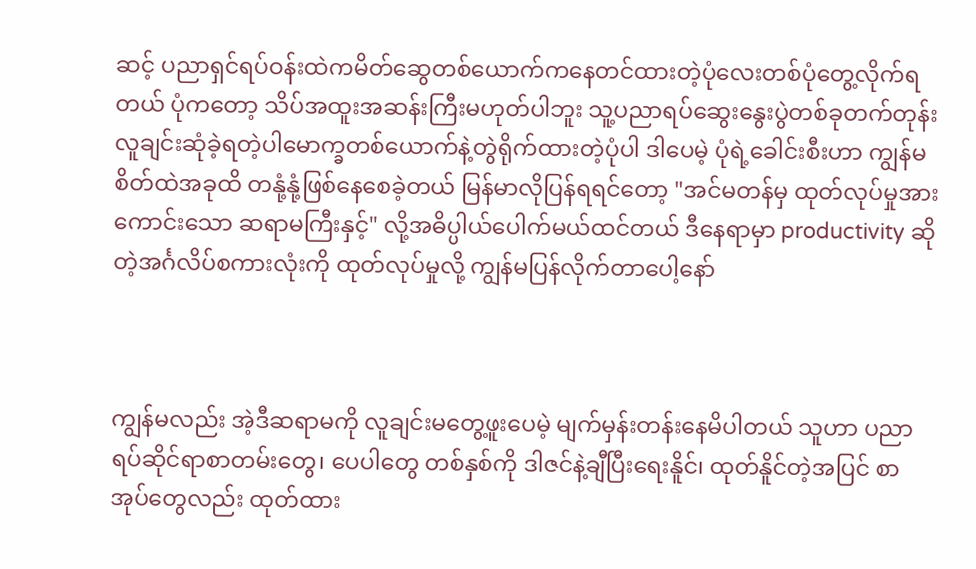ဆင့် ပညာရှင်ရပ်ဝန်းထဲကမိတ်ဆွေတစ်ယောက်ကနေတင်ထားတဲ့ပုံလေးတစ်ပုံတွေ့လိုက်ရတယ် ပုံကတော့ သိပ်အထူးအဆန်းကြီးမဟုတ်ပါဘူး သူ့ပညာရပ်ဆွေးနွေးပွဲတစ်ခုတက်တုန်း လူချင်းဆုံခဲ့ရတဲ့ပါမောက္ခတစ်ယောက်နဲ့တွဲရိုက်ထားတဲ့ပုံပါ ဒါပေမဲ့ ပုံရဲ့ခေါင်းစီးဟာ ကျွန်မစိတ်ထဲအခုထိ တနုံ့နုံ့ဖြစ်နေစေခဲ့တယ် မြန်မာလိုပြန်ရရင်တော့ "အင်မတန်မှ ထုတ်လုပ်မှုအားကောင်းသော ဆရာမကြီးနှင့်" လို့အဓိပ္ပါယ်ပေါက်မယ်ထင်တယ် ဒီနေရာမှာ productivity ဆိုတဲ့အင်္ဂလိပ်စကားလုံးကို ထုတ်လုပ်မှုလို့ ကျွန်မပြန်လိုက်တာပေါ့နော်



ကျွန်မလည်း အဲ့ဒီဆရာမကို လူချင်းမတွေ့ဖူးပေမဲ့ မျက်မှန်းတန်းနေမိပါတယ် သူဟာ ပညာရပ်ဆိုင်ရာစာတမ်းတွေ၊ ပေပါတွေ တစ်နှစ်ကို ဒါဇင်နဲ့ချီပြီးရေးနိူင်၊ ထုတ်နိူင်တဲ့အပြင် စာအုပ်တွေလည်း ထုတ်ထား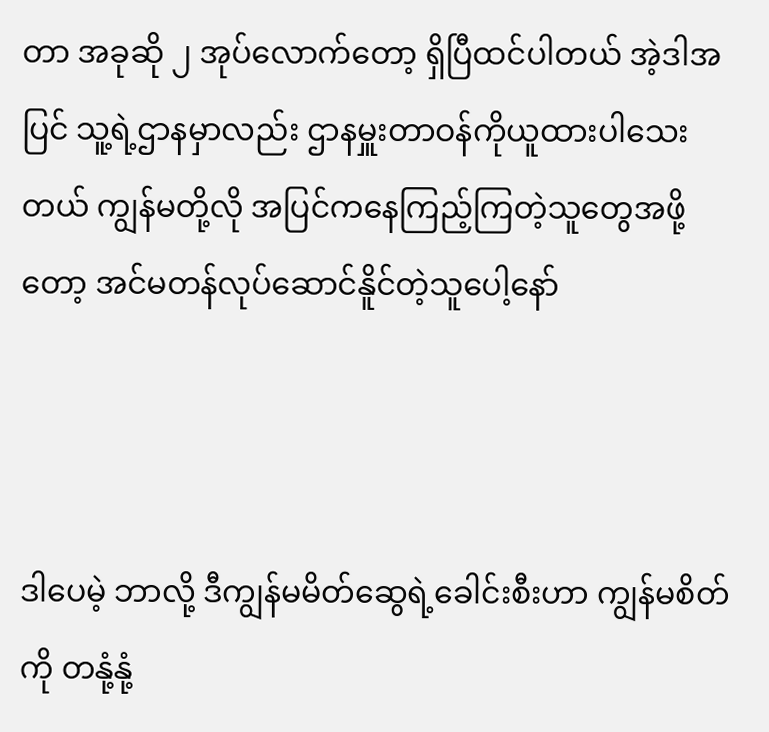တာ အခုဆို ၂ အုပ်လောက်တော့ ရှိပြီထင်ပါတယ် အဲ့ဒါအပြင် သူ့ရဲ့ဌာနမှာလည်း ဌာနမှူးတာဝန်ကိုယူထားပါသေးတယ် ကျွန်မတို့လို အပြင်ကနေကြည့်ကြတဲ့သူတွေအဖို့တော့ အင်မတန်လုပ်ဆောင်နိူင်တဲ့သူပေါ့နော်



ဒါပေမဲ့ ဘာလို့ ဒီကျွန်မမိတ်ဆွေရဲ့ခေါင်းစီးဟာ ကျွန်မစိတ်ကို တနုံ့နုံ့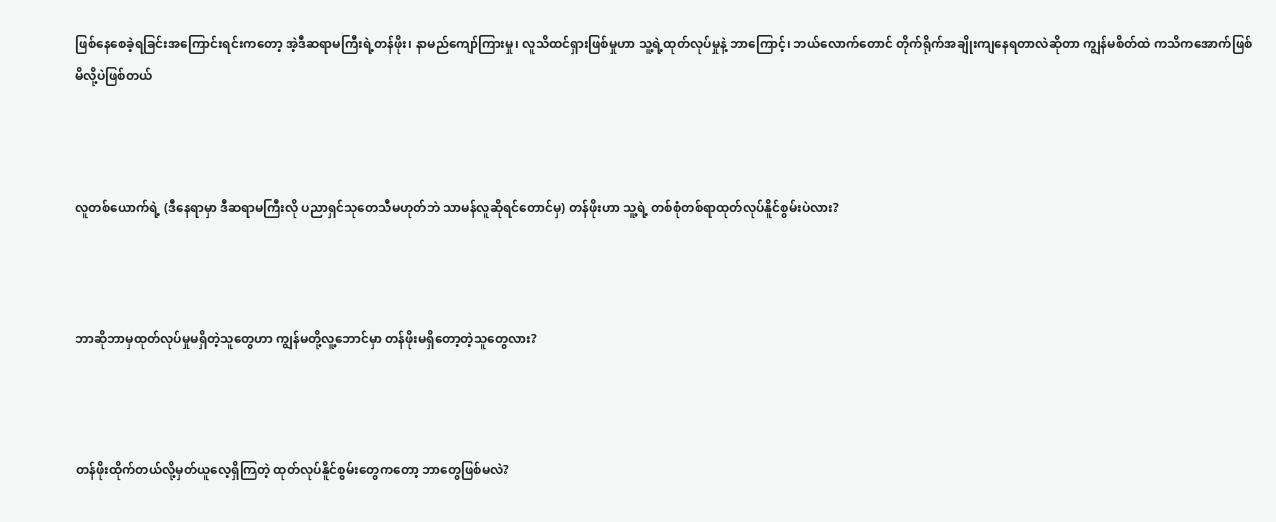ဖြစ်နေစေခဲ့ရခြင်းအကြောင်းရင်းကတော့ အဲ့ဒီဆရာမကြီးရဲ့တန်ဖိုး၊ နာမည်ကျော်ကြားမှု၊ လူသိထင်ရှားဖြစ်မှုဟာ သူ့ရဲ့ထုတ်လုပ်မှုနဲ့ ဘာကြောင့်၊ ဘယ်လောက်တောင် တိုက်ရိုက်အချိုးကျနေရတာလဲဆိုတာ ကျွန်မစိတ်ထဲ ကသိကအောက်ဖြစ်မိလို့ပဲဖြစ်တယ်



လူတစ်ယောက်ရဲ့ (ဒီနေရာမှာ ဒီဆရာမကြီးလို ပညာရှင်သုတေသီမဟုတ်ဘဲ သာမန်လူဆိုရင်တောင်မှ) တန်ဖိုးဟာ သူ့ရဲ့ တစ်စုံတစ်ရာထုတ်လုပ်နိူင်စွမ်းပဲလား?



ဘာဆိုဘာမှထုတ်လုပ်မှုမရှိတဲ့သူတွေဟာ ကျွန်မတို့လူ့ဘောင်မှာ တန်ဖိုးမရှိတော့တဲ့သူတွေလား?



တန်ဖိုးထိုက်တယ်လို့မှတ်ယူလေ့ရှိကြတဲ့ ထုတ်လုပ်နိူင်စွမ်းတွေကတော့ ဘာတွေဖြစ်မလဲ?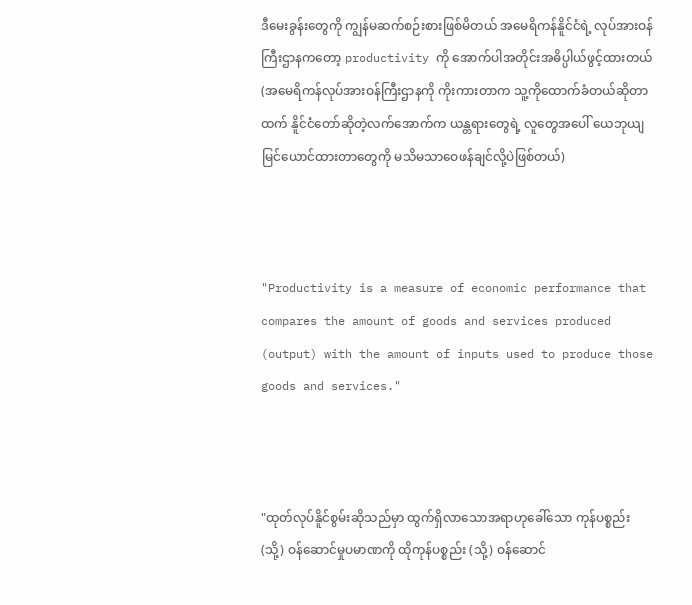ဒီမေးခွန်းတွေကို ကျွန်မဆက်စဉ်းစားဖြစ်မိတယ် အမေရိကန်နိူင်ငံရဲ့ လုပ်အားဝန်ကြီးဌာနကတော့ productivity ကို အောက်ပါအတိုင်းအဓိပ္ပါယ်ဖွင့်ထားတယ် (အမေရိကန်လုပ်အားဝန်ကြီးဌာနကို ကိုးကားတာက သူ့ကိုထောက်ခံတယ်ဆိုတာထက် နိူင်ငံတော်ဆိုတဲ့လက်အောက်က ယန္တရားတွေရဲ့ လူတွေအပေါ် ယေဘုယျမြင်ယောင်ထားတာတွေကို မသိမသာဝေဖန်ချင်လို့ပဲဖြစ်တယ်)



"Productivity is a measure of economic performance that compares the amount of goods and services produced (output) with the amount of inputs used to produce those goods and services."



"ထုတ်လုပ်နိူင်စွမ်း‌ဆိုသည်မှာ ထွက်ရှိလာသောအရာဟုခေါ်သော ကုန်ပစ္စည်း (သို့) ဝန်ဆောင်မှုပမာဏကို ထိုကုန်ပစ္စည်း (သို့) ဝန်ဆောင်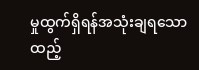မှုထွက်ရှိရန်အသုံးချရသော ထည့်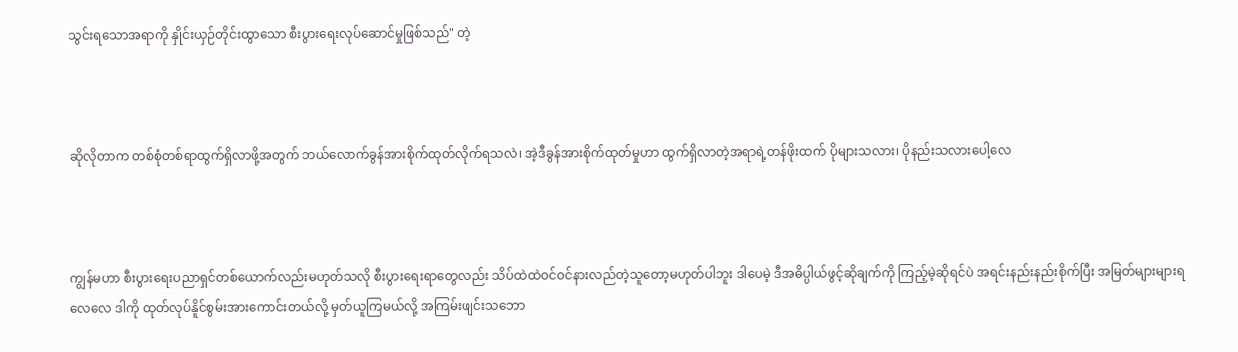သွင်းရသောအရာကို နှိုင်းယှဉ်တိုင်းထွာသော စီးပွားရေးလုပ်ဆောင်မှုဖြစ်သည်" တဲ့



ဆိုလိုတာက တစ်စုံတစ်ရာထွက်ရှိလာဖို့အတွက် ဘယ်လောက်ခွန်အားစိုက်ထုတ်လိုက်ရသလဲ၊ အဲ့ဒီခွန်အားစိုက်ထုတ်မှုဟာ ထွက်ရှိလာတဲ့အရာရဲ့တန်ဖိုးထက် ပိုများသလား၊ ပိုနည်းသလားပေါ့လေ



ကျွန်မဟာ စီးပွားရေးပညာရှင်တစ်ယောက်လည်းမဟုတ်သလို စီးပွားရေးရာတွေလည်း သိပ်ထဲထဲဝင်ဝင်နားလည်တဲ့သူတော့မဟုတ်ပါဘူး ဒါပေမဲ့ ဒီအဓိပ္ပါယ်ဖွင့်ဆိုချက်ကို ကြည့်မဲ့ဆိုရင်ပဲ အရင်းနည်းနည်းစိုက်ပြီး အမြတ်များများရလေလေ ဒါကို ထုတ်လုပ်နိူင်စွမ်းအားကောင်းတယ်လို့ မှတ်ယူကြမယ်လို့ အကြမ်းဖျင်းသဘော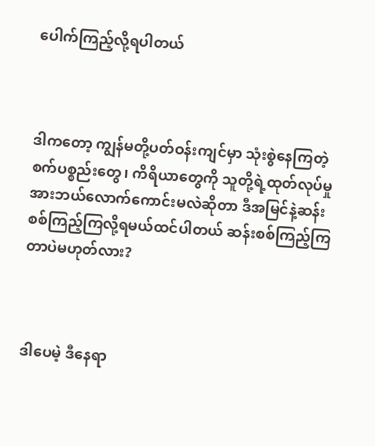ပေါက်ကြည့်လို့ရပါတယ်



ဒါကတော့ ကျွန်မတို့ပတ်ဝန်းကျင်မှာ သုံးစွဲနေကြတဲ့စက်ပစ္စည်းတွေ၊ ကိရိယာတွေကို သူတို့ရဲ့ထုတ်လုပ်မှုအားဘယ်လောက်ကောင်းမလဲဆိုတာ ဒီအမြင်နဲ့ဆန်းစစ်ကြည့်ကြလို့ရမယ်ထင်ပါတယ် ဆန်းစစ်ကြည့်ကြတာပဲမဟုတ်လား?



ဒါပေမဲ့ ဒီနေရာ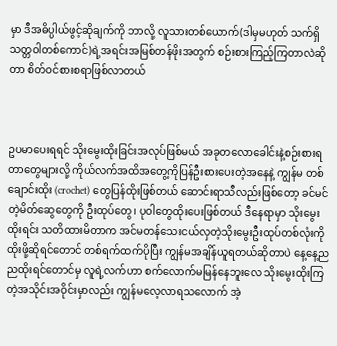မှာ ဒီအဓိပ္ပါယ်ဖွင့်ဆိုချက်ကို ဘာလို့ လူသားတစ်ယောက်(ဒါမှမဟုတ် သက်ရှိသတ္တဝါတစ်ကောင်)ရဲ့အရင်းအမြစ်တန်ဖိုးအတွက် စဉ်းစားကြည့်ကြတာလဲဆိုတာ စိတ်ဝင်စားစရာဖြစ်လာတယ်



ဥပမာပေးရရင် သိုးမွေးထိုးခြင်းအလုပ်ဖြစ်မယ် အခုတလောခေါင်းနဲ့စဉ်းစားရတာတွေများလို့ ကိုယ်လက်အထိအတွေ့ကိုပြန်ဦးစားပေးတဲ့အနေနဲ့ ကျွန်မ တစ်ချောင်းထိုး (crochet) တွေပြန်ထိုးဖြစ်တယ် ဆောင်းရာသီလည်းဖြစ်တော့ ခင်မင်တဲ့မိတ်ဆွေတွေကို ဦးထုပ်တွေ၊ ပုဝါတွေထိုးပေးဖြစ်တယ် ဒီနေရာမှာ သိုးမွေးထိုးရင်း သတိထားမိတာက အင်မတန်သေးငယ်လှတဲ့သိုးမွေးဦးထုပ်တစ်လုံးကို ထိုးဖို့ဆိုရင်တောင် တစ်ရက်ထက်ပိုပြီး ကျွန်မအချိန်ယူရတယ်ဆိုတာပဲ နေ့နေ့ညညထိုးရင်တောင်မှ လူရဲ့လက်ဟာ စက်လောက်မမြန်နေဘူးလေ သိုးမွေးထိုးကြတဲ့အသိုင်းအဝိုင်းမှာလည်း ကျွန်မလေ့လာရသလောက် အဲ့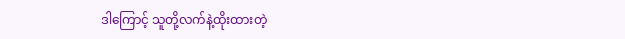ဒါကြောင့် သူတို့လက်နဲ့ထိုးထားတဲ့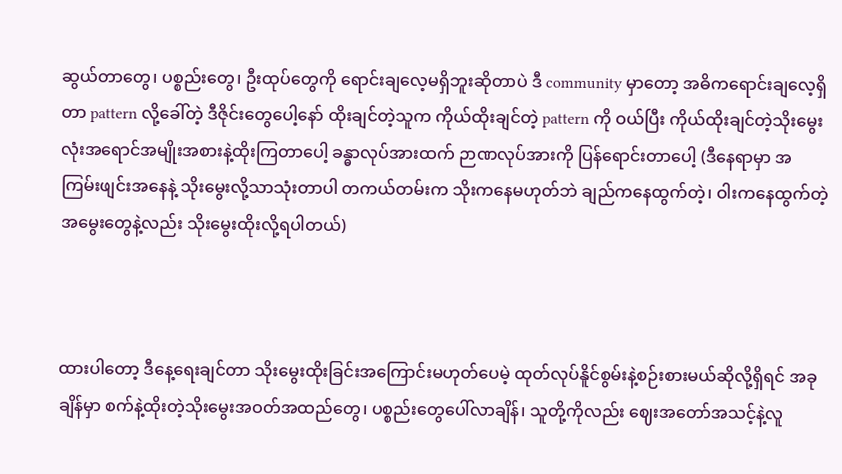ဆွယ်တာတွေ၊ ပစ္စည်းတွေ၊ ဦးထုပ်တွေကို ရောင်းချလေ့မရှိဘူးဆိုတာပဲ ဒီ community မှာတော့ အဓိကရောင်းချလေ့ရှိတာ pattern လို့ခေါ်တဲ့ ဒီဇိုင်းတွေပေါ့နော် ထိုးချင်တဲ့သူက ကိုယ်ထိုးချင်တဲ့ pattern ကို ဝယ်ပြီး ကိုယ်ထိုးချင်တဲ့သိုးမွေးလုံးအရောင်အမျိုးအစားနဲ့ထိုးကြတာပေါ့ ခန္ဓာလုပ်အားထက် ဉာဏလုပ်အားကို ပြန်ရောင်းတာပေါ့ (ဒီနေရာမှာ အကြမ်းဖျင်းအနေနဲ့ သိုးမွေးလို့သာသုံးတာပါ တကယ်တမ်းက သိုးကနေမဟုတ်ဘဲ ချည်ကနေထွက်တဲ့၊ ဝါးကနေထွက်တဲ့အမွေးတွေနဲ့လည်း သိုးမွေးထိုးလို့ရပါတယ်)



ထားပါတော့ ဒီနေ့ရေးချင်တာ သိုးမွေးထိုးခြင်းအကြောင်းမဟုတ်ပေမဲ့ ထုတ်လုပ်နိူင်စွမ်းနဲ့စဉ်းစားမယ်ဆိုလို့ရှိရင် အခုချိန်မှာ စက်နဲ့ထိုးတဲ့သိုးမွေးအဝတ်အထည်တွေ၊ ပစ္စည်းတွေပေါ်လာချိန်၊ သူတို့ကိုလည်း ဈေးအတော်အသင့်နဲ့လူ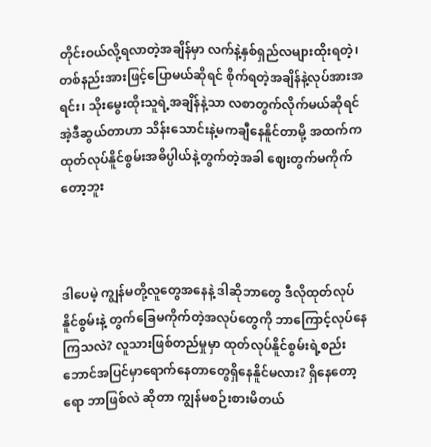တိုင်းဝယ်လို့ရလာတဲ့အချိန်မှာ လက်နဲ့နှစ်ရှည်လများထိုးရတဲ့၊ တစ်နည်းအားဖြင့်ပြောမယ်ဆိုရင် စိုက်ရတဲ့အချိန်နဲ့လုပ်အားအရင်း၊ သိုးမွေးထိုးသူရဲ့အချိန်နဲ့သာ လစာတွက်လိုက်မယ်ဆိုရင် အဲ့ဒီဆွယ်တာဟာ သိန်းသောင်းနဲ့မကချီနေနိူင်တာမို့ အထက်က ထုတ်လုပ်နိူင်စွမ်းအဓိပ္ပါယ်နဲ့တွက်တဲ့အခါ ဈေးတွက်မကိုက်တော့ဘူး



ဒါပေမဲ့ ကျွန်မတို့လူတွေအနေနဲ့ ဒါဆိုဘာတွေ ဒီလိုထုတ်လုပ်နိူင်စွမ်းနဲ့ တွက်ခြေမကိုက်တဲ့အလုပ်တွေကို ဘာကြောင့်လုပ်နေကြသလဲ? လူသားဖြစ်တည်မှုမှာ ထုတ်လုပ်နိူင်စွမ်းရဲ့စည်းဘောင်အပြင်မှာရောက်နေတာတွေရှိနေနိူင်မလား? ရှိနေတော့ရော ဘာဖြစ်လဲ ဆိုတာ ကျွန်မစဉ်းစားမိတယ်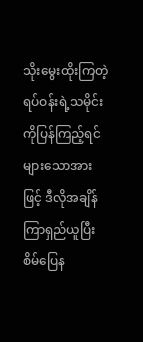သိုးမွေးထိုးကြတဲ့ရပ်ဝန်းရဲ့သမိုင်းကိုပြန်ကြည့်ရင် များသောအားဖြင့် ဒီလိုအချိန်ကြာရှည်ယူပြီးစိမ်ပြေန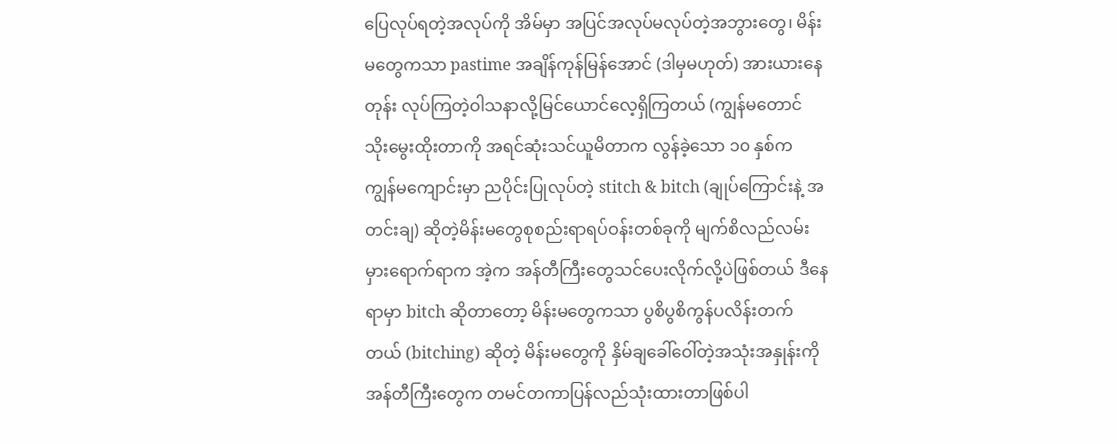ပြေလုပ်ရတဲ့အလုပ်ကို အိမ်မှာ အပြင်အလုပ်မလုပ်‌တဲ့အဘွားတွေ၊ မိန်းမတွေကသာ pastime အချိန်ကုန်မြန်အောင် (ဒါမှမဟုတ်) အားယားနေတုန်း လုပ်ကြတဲ့ဝါသနာလို့မြင်ယောင်လေ့ရှိကြတယ် (ကျွန်မတောင် သိုးမွေးထိုးတာကို အရင်ဆုံးသင်ယူမိတာက လွန်ခဲ့သော ၁၀ နှစ်က ကျွန်မကျောင်းမှာ ညပိုင်းပြုလုပ်တဲ့ stitch & bitch (ချုပ်ကြောင်းနဲ့ အတင်းချ) ဆိုတဲ့မိန်းမတွေစုစည်းရာရပ်ဝန်းတစ်ခုကို မျက်စိလည်လမ်းမှားရောက်ရာက အဲ့က အန်တီကြီးတွေသင်ပေးလိုက်လို့ပဲဖြစ်တယ် ဒီနေရာမှာ bitch ဆိုတာတော့ မိန်းမတွေကသာ ပွစိပွစိကွန်ပလိန်းတက်တယ် (bitching) ဆိုတဲ့ မိန်းမတွေကို နှိမ်ချခေါ်ဝေါ်တဲ့အသုံးအနှုန်းကို အန်တီကြီးတွေက တမင်တကာပြန်လည်သုံးထားတာဖြစ်ပါ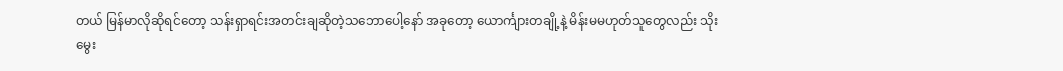တယ် မြန်မာလိုဆိုရင်တော့ သန်းရှာရင်းအတင်းချဆိုတဲ့သဘောပေါ့နော် အခုတော့ ယောင်္ကျားတချို့နဲ့ မိန်းမမဟုတ်သူတွေလည်း သိုးမွေး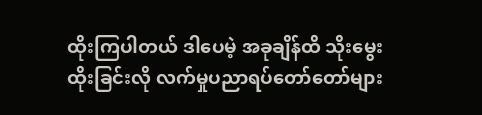ထိုးကြပါတယ် ဒါပေမဲ့ အခုချိန်ထိ သိုးမွေးထိုးခြင်းလို လက်မှုပညာရပ်တော်တော်များ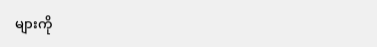များကို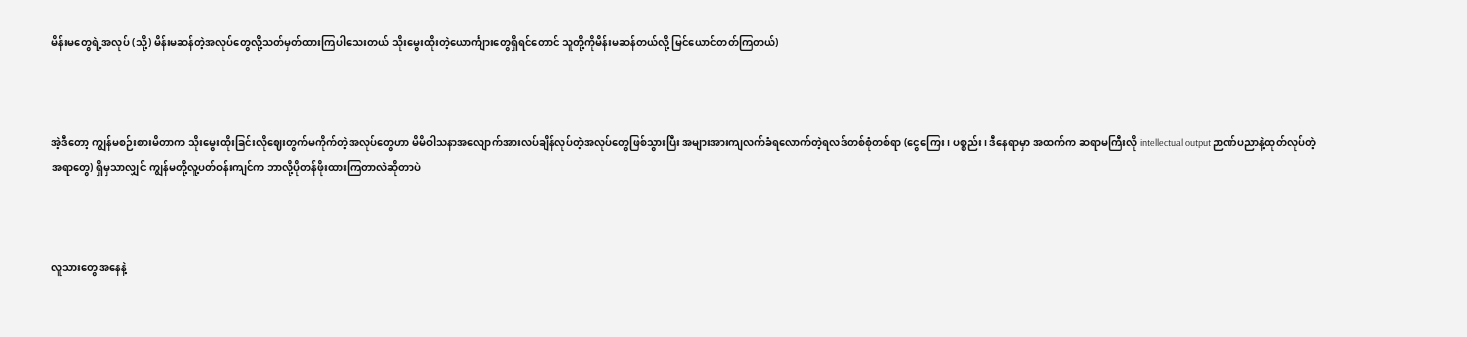မိန်းမတွေရဲ့အလုပ် (သို့) မိန်းမဆန်တဲ့အလုပ်တွေလို့သတ်မှတ်ထားကြပါသေးတယ် သိုးမွေးထိုးတဲ့ယောင်္ကျားတွေရှိရင်တောင် သူတို့ကိုမိန်းမဆန်တယ်လို့ မြင်ယောင်တတ်ကြတယ်)



အဲ့ဒီတော့ ကျွန်မစဉ်းစားမိတာက သိုးမွေးထိုးခြင်းလိုဈေးတွက်မကိုက်တဲ့အလုပ်တွေဟာ မိမိဝါသနာအလျောက်အားလပ်ချိန်လုပ်တဲ့အလုပ်တွေဖြစ်သွားပြီး အများအားကျလက်ခံရ‌လောက်တဲ့ရလဒ်တစ်စုံတစ်ရာ (ငွေကြေး၊ ပစ္စည်း၊ ဒီနေရာမှာ အထက်က ဆရာမကြီးလို intellectual output ဉာဏ်ပညာနဲ့ထုတ်လုပ်တဲ့အရာတွေ) ရှိမှသာလျှင် ကျွန်မတို့လူ့ပတ်ဝန်းကျင်က ဘာလို့ပိုတန်ဖိုးထားကြတာလဲဆိုတာပဲ



လူသားတွေအနေနဲ့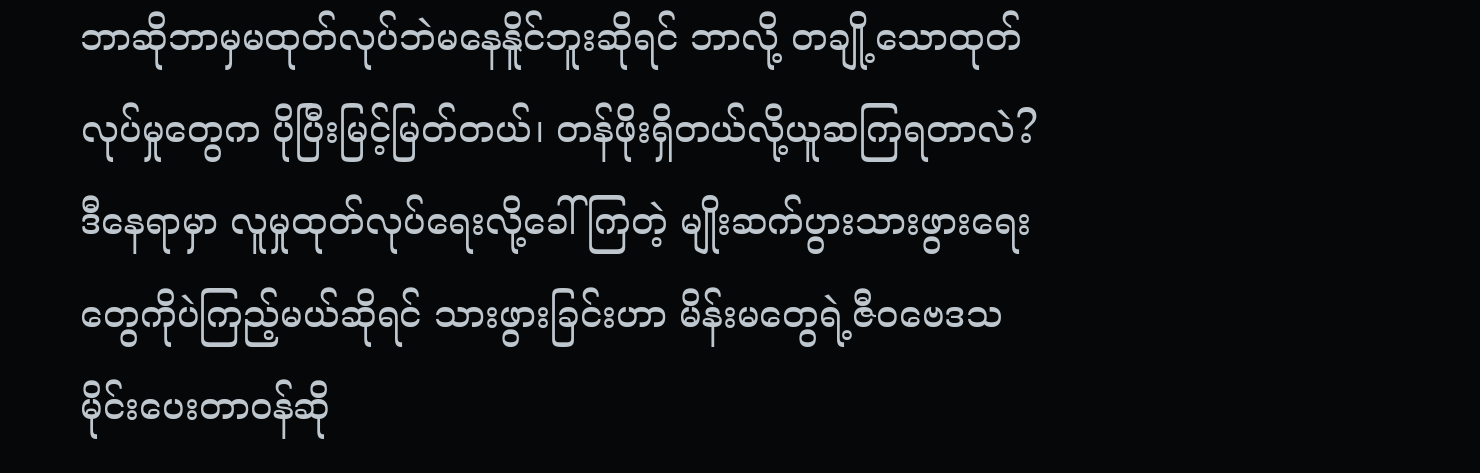ဘာဆိုဘာမှမထုတ်လုပ်ဘဲမနေနိူင်ဘူးဆိုရင် ဘာလို့ တချို့သောထုတ်လုပ်မှုတွေက ပိုပြီးမြင့်မြတ်တယ်၊ တန်ဖိုးရှိတယ်လို့ယူဆကြရတာလဲ? ဒီနေရာမှာ လူမှုထုတ်လုပ်ရေးလို့ခေါ်ကြတဲ့ မျိုးဆက်ပွားသားဖွားရေးတွေကိုပဲကြည့်မယ်ဆိုရင် သားဖွားခြင်းဟာ မိန်းမတွေရဲ့ဇီဝဗေဒသမိုင်းပေးတာဝန်ဆို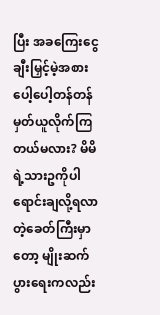ပြီး အခကြေးငွေချီးမြှင့်မဲ့အစား ပေါ့ပေါ့တန်တန်မှတ်ယူလိုက်ကြတယ်မလား? မိမိရဲ့သားဥကိုပါ ရောင်းချလို့ရလာတဲ့ခေတ်ကြီးမှာတော့ မျိုးဆက်ပွားရေးကလည်း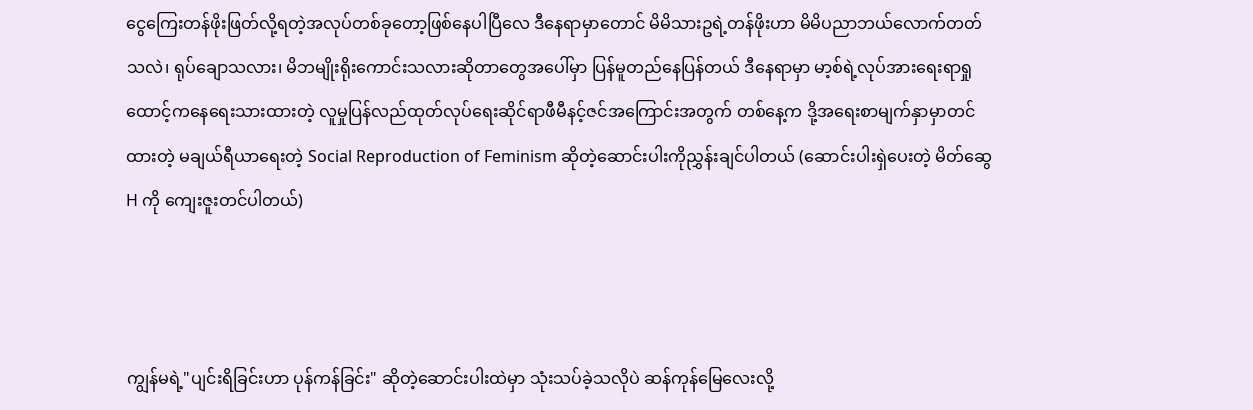ငွေကြေးတန်ဖိုးဖြတ်လို့ရတဲ့အလုပ်တစ်ခုတော့ဖြစ်နေပါပြီလေ ဒီနေရာမှာတောင် မိမိသားဥရဲ့တန်ဖိုးဟာ မိမိပညာဘယ်လောက်တတ်သလဲ၊ ရုပ်ချောသလား၊ မိဘမျိုးရိုးကောင်းသလားဆိုတာတွေအပေါ်မှာ ပြန်မူတည်နေပြန်တယ် ဒီနေရာမှာ မာ့စ်ရဲ့လုပ်အားရေးရာရှုထောင့်ကနေရေးသားထားတဲ့ လူမှုပြန်လည်ထုတ်လုပ်‌ရေးဆိုင်ရာဖီမီနင့်ဇင်အကြောင်းအတွက် တစ်နေ့က ဒို့အရေးစာမျက်နှာမှာတင်ထားတဲ့ မချယ်ရီယာရေးတဲ့ Social Reproduction of Feminism ဆိုတဲ့ဆောင်းပါးကိုညွှန်းချင်ပါတယ် (ဆောင်းပါးရှဲပေးတဲ့ မိတ်ဆွေ H ကို ကျေးဇူးတင်ပါတယ်)



ကျွန်မရဲ့"ပျင်းရိခြင်းဟာ ပုန်ကန်ခြင်း" ဆိုတဲ့ဆောင်းပါးထဲမှာ သုံးသပ်ခဲ့သလိုပဲ ဆန်ကုန်မြေလေးလို့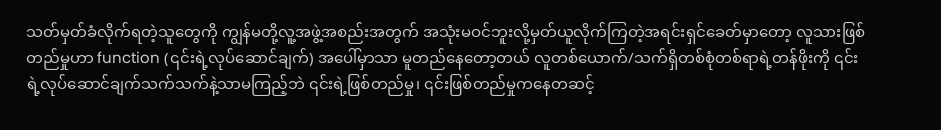သတ်မှတ်ခံလိုက်ရတဲ့သူတွေကို ကျွန်မတို့လူ့အဖွဲ့အစည်းအတွက် အသုံးမဝင်ဘူးလို့မှတ်ယူလိုက်ကြတဲ့အရင်းရှင်‌ခေတ်မှာတော့ လူသားဖြစ်တည်မှုဟာ function (၎င်းရဲ့လုပ်ဆောင်ချက်) အပေါ်မှာသာ မူတည်နေတော့တယ် လူတစ်‌ယောက်/သက်ရှိတစ်စုံတစ်ရာရဲ့တန်ဖိုးကို ၎င်းရဲ့လုပ်ဆောင်ချက်သက်သက်နဲ့သာမကြည့်ဘဲ ၎င်းရဲ့ဖြစ်တည်မှု၊ ၎င်းဖြစ်တည်မှုကနေတဆင့်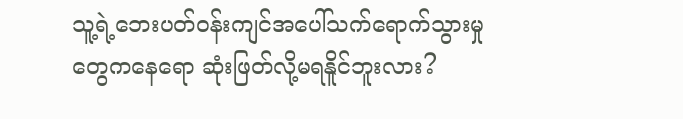သူ့ရဲ့ဘေးပတ်ဝန်းကျင်အပေါ်သက်ရောက်သွားမှုတွေကနေရော ဆုံးဖြတ်လို့မရနိူင်ဘူးလား?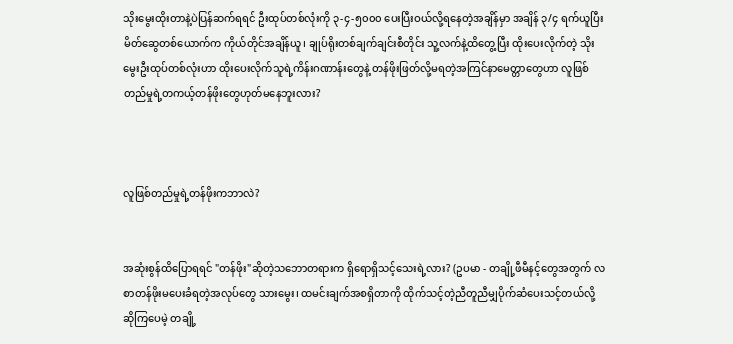သိုးမွေးထိုးတာနဲ့ပဲပြန်ဆက်ရရင် ဦးထုပ်တစ်လုံးကို ၃-၄-၅၀၀၀ ပေးပြီးဝယ်လို့ရနေတဲ့အချိန်မှာ အချိန် ၃/၄ ရက်ယူပြီး မိတ်ဆွေတစ်ယောက်က ကိုယ်တိုင်အချိန်ယူ၊ ချုပ်ရိုးတစ်ချက်ချင်းစီတိုင်း သူ့လက်နဲ့ထိတွေ့ပြီး ထိုးပေးလိုက်တဲ့ သိုးမွေးဦးထုပ်တစ်လုံးဟာ ထိုးပေးလိုက်သူရဲ့ကိန်းဂဏာန်းတွေနဲ့ တန်ဖိုးဖြတ်လို့မရတဲ့အကြင်နာမေတ္တာတွေဟာ လူဖြစ်တည်မှုရဲ့တကယ့်တန်ဖိုးတွေဟုတ်မနေဘူးလား?



လူဖြစ်တည်မှုရဲ့တန်ဖိုးကဘာလဲ?


အဆုံးစွန်ထိပြောရရင် "တန်ဖိုး"ဆိုတဲ့သဘောတရားက ရှိရောရှိသင့်သေးရဲ့လား? (ဥပမာ - တချို့ဖီမီနင့်တွေအတွက် လစာတန်ဖိုးမပေးခံရတဲ့အလုပ်တွေ သားမွေး၊ ထမင်းချက်အစရှိတာကို ထိုက်သင့်တဲ့ညီတူညီမျှပိုက်ဆံပေးသင့်တယ်လို့ဆိုကြပေမဲ့ တချို့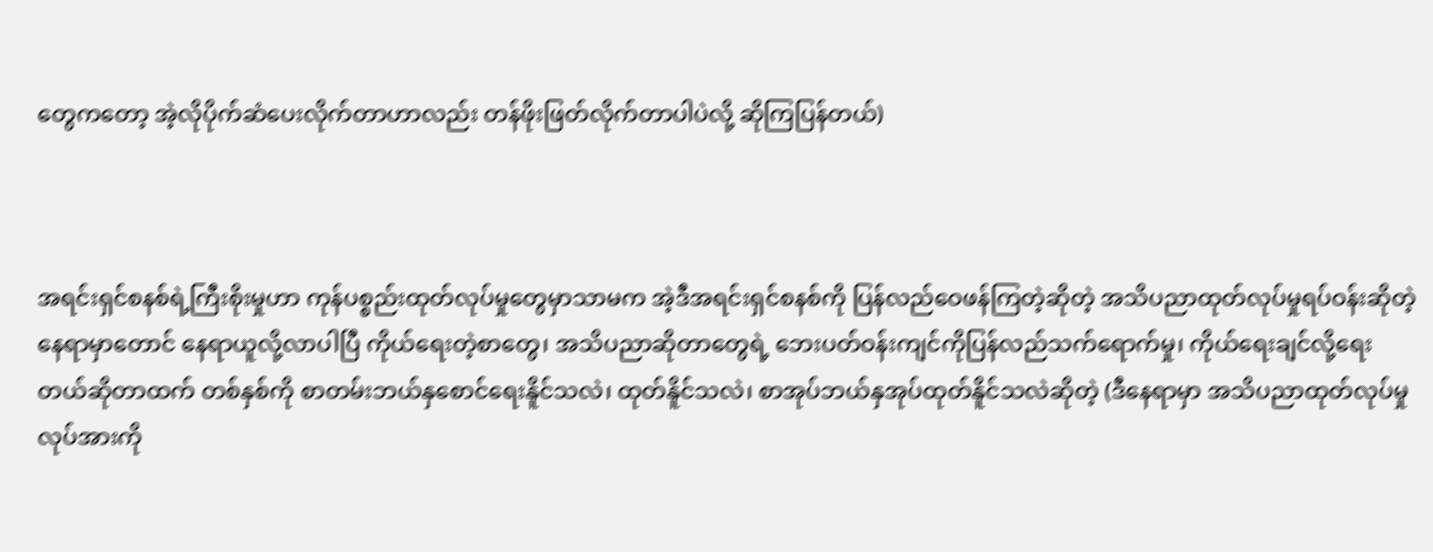တွေကတော့ အဲ့လိုပိုက်ဆံပေးလိုက်တာဟာလည်း တန်ဖိုးဖြတ်လိုက်တာပါပဲလို့ ဆိုကြပြန်တယ်)



အရင်းရှင်စနစ်ရဲ့ကြီးစိုးမှုဟာ ကုန်ပစ္စည်းထုတ်လုပ်‌မှုတွေမှာသာမက အဲ့ဒီအရင်းရှင်စနစ်ကို ပြန်လည်ဝေဖန်ကြတဲ့ဆိုတဲ့ အသိပညာထုတ်လုပ်မှုရပ်ဝန်းဆိုတဲ့နေရာမှာတောင် နေရာယူလို့လာပါပြီ ကိုယ်ရေးတဲ့စာတွေ၊ အသိပညာ‌ဆိုတာတွေရဲ့ ဘေးပတ်ဝန်းကျင်ကိုပြန်လည်သက်ရောက်မှု၊ ကိုယ်ရေးချင်လို့ရေးတယ်ဆိုတာထက် တစ်နှစ်ကို စာတမ်းဘယ်နှစောင်ရေးနိူင်သလဲ၊ ထုတ်နိူင်သလဲ၊ စာအုပ်ဘယ်နှအုပ်ထုတ်နိူင်သလဲဆိုတဲ့ (ဒီနေရာမှာ အသိပညာထုတ်လုပ်မှုလုပ်အားကို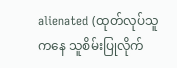alienated (ထုတ်လုပ်သူကနေ သူစိမ်းပြုလိုက်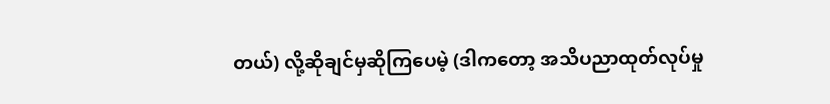တယ်) လို့ဆိုချင်မှဆိုကြပေမဲ့ (ဒါကတော့ အသိပညာထုတ်လုပ်မှု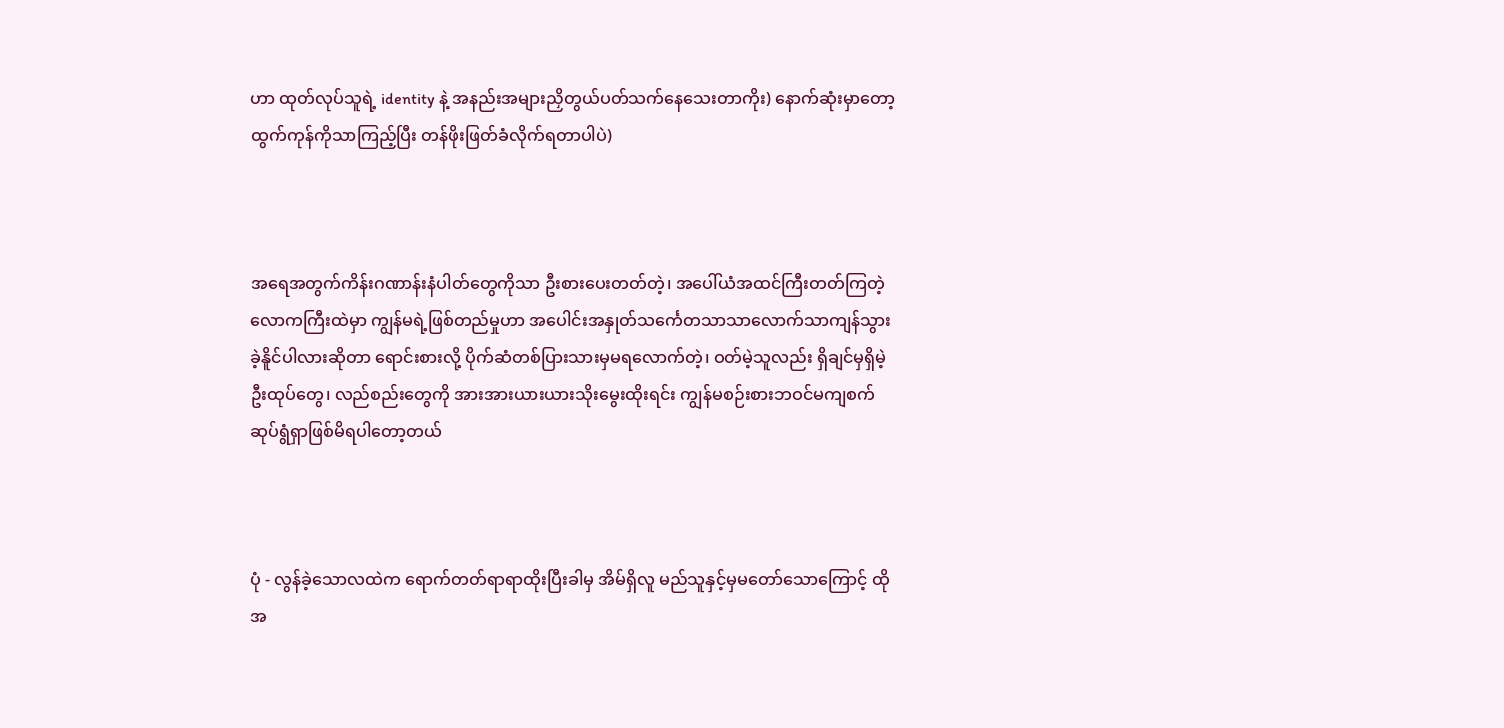ဟာ ထုတ်လုပ်သူရဲ့ identity နဲ့ အနည်းအများညှိတွယ်ပတ်သက်နေသေးတာကိုး) နောက်ဆုံးမှာ‌တော့ ထွက်ကုန်ကိုသာကြည့်ပြီး တန်ဖိုးဖြတ်ခံလိုက်ရတာပါပဲ)



အရေအတွက်ကိန်းဂဏာန်းနံပါတ်တွေကိုသာ ဦးစားပေးတတ်တဲ့၊ အပေါ်ယံအထင်ကြီးတတ်ကြတဲ့လောကကြီးထဲမှာ ကျွန်မရဲ့ဖြစ်တည်မှုဟာ အပေါင်းအနှုတ်သင်္ကေတသာသာလောက်သာကျန်သွားခဲ့နိူင်ပါလားဆိုတာ ရောင်းစားလို့ ပိုက်ဆံတစ်ပြားသားမှမရလောက်တဲ့၊ ဝတ်မဲ့သူလည်း ရှိချင်မှရှိမဲ့ဦးထုပ်တွေ၊ လည်စည်းတွေကို အားအားယားယားသိုးမွေးထိုးရင်း ကျွန်မစဉ်းစားဘဝင်မကျစက်ဆုပ်ရွံရှာဖြစ်မိရပါတော့တယ်



ပုံ - လွန်ခဲ့သောလထဲက ရောက်တတ်ရာရာထိုးပြီးခါမှ အိမ်ရှိလူ မည်သူနှင့်မှမတော်သောကြောင့် ထိုအ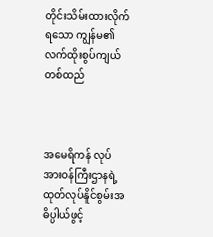တိုင်းသိမ်းထားလိုက်ရသော ကျွန်မ၏လက်ထိုးစွပ်ကျယ်တစ်ထည်



အမေရိကန် လုပ်အားဝန်ကြီးဌာနရဲ့ ထုတ်လုပ်နိူင်စွမ်းအဓိပ္ပါယ်ဖွင့်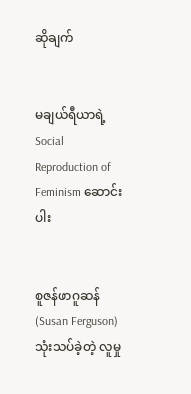ဆိုချက်


မချယ်ရီယာရဲ့ Social Reproduction of Feminism ဆောင်းပါး


စူဇန်ဖာဂူဆန် (Susan Ferguson) သုံးသပ်ခဲ့တဲ့ လူမှု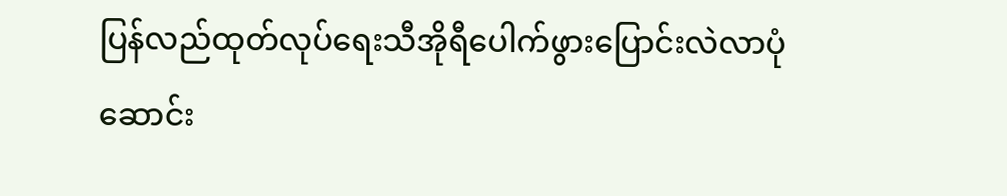ပြန်လည်ထုတ်လုပ်ရေးသီအိုရီပေါက်ဖွားပြောင်းလဲလာပုံ ဆောင်း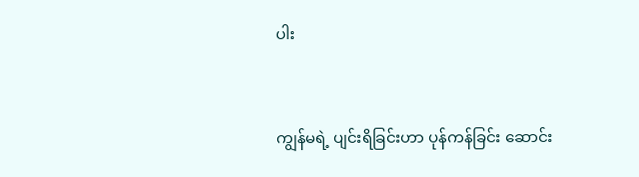ပါး


ကျွန်မရဲ့ ပျင်းရိခြင်းဟာ ပုန်ကန်ခြင်း ဆောင်း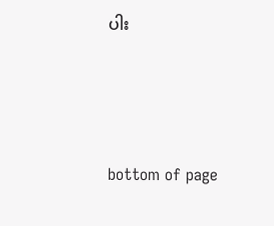ပါး




bottom of page